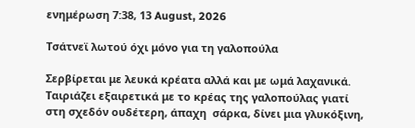ενημέρωση 7:38, 13 August, 2026

Τσάτνεϊ λωτού όχι μόνο για τη γαλοπούλα

Σερβίρεται με λευκά κρέατα αλλά και με ωμά λαχανικά. Ταιριάζει εξαιρετικά με το κρέας της γαλοπούλας γιατί στη σχεδόν ουδέτερη, άπαχη  σάρκα, δίνει μια γλυκόξινη,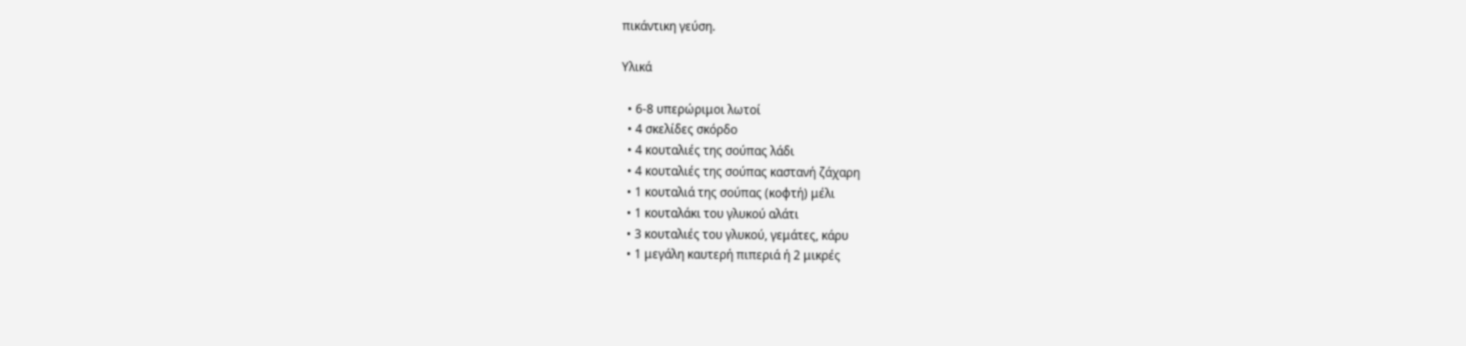πικάντικη γεύση.

Υλικά

  • 6-8 υπερώριμοι λωτοί
  • 4 σκελίδες σκόρδο
  • 4 κουταλιές της σούπας λάδι
  • 4 κουταλιές της σούπας καστανή ζάχαρη
  • 1 κουταλιά της σούπας (κοφτή) μέλι
  • 1 κουταλάκι του γλυκού αλάτι
  • 3 κουταλιές του γλυκού, γεμάτες, κάρυ
  • 1 μεγάλη καυτερή πιπεριά ή 2 μικρές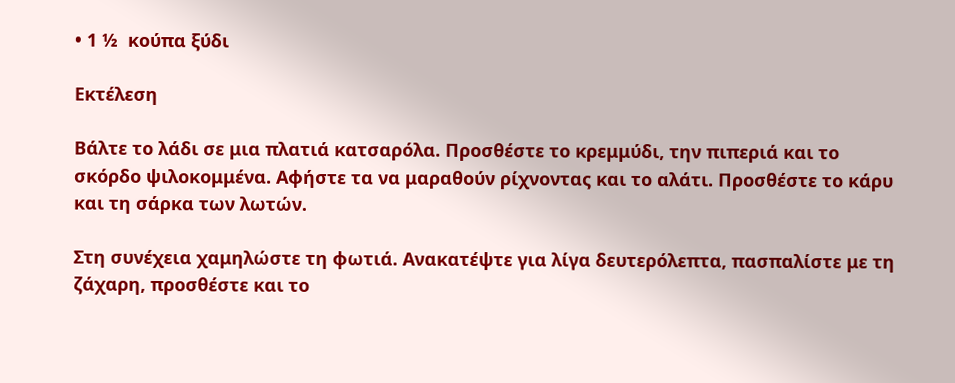• 1 ½  κούπα ξύδι

Εκτέλεση

Βάλτε το λάδι σε μια πλατιά κατσαρόλα. Προσθέστε το κρεμμύδι, την πιπεριά και το σκόρδο ψιλοκομμένα. Αφήστε τα να μαραθούν ρίχνοντας και το αλάτι. Προσθέστε το κάρυ και τη σάρκα των λωτών.

Στη συνέχεια χαμηλώστε τη φωτιά. Ανακατέψτε για λίγα δευτερόλεπτα, πασπαλίστε με τη ζάχαρη, προσθέστε και το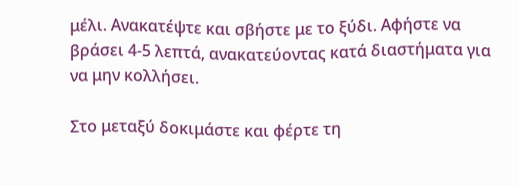μέλι. Ανακατέψτε και σβήστε με το ξύδι. Αφήστε να βράσει 4-5 λεπτά, ανακατεύοντας κατά διαστήματα για να μην κολλήσει.

Στο μεταξύ δοκιμάστε και φέρτε τη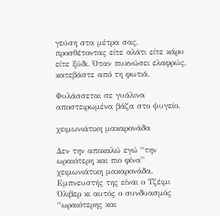γεύση στα μέτρα σας, προσθέτοντας είτε αλάτι είτε κάρυ είτε ξύδι. Όταν πυκνώσει ελαφρώς, κατεβάστε από τη φωτιά.

Φυλάσσεται σε γυάλινα αποστειρωμένα βάζα στο ψυγείο.

χειμωνιάτικη μακαρονάδα

Δεν την αποκαλώ εγώ “την ωραιότερη και πιο φίνα” χειμωνιάτικη μακαρονάδα. Εμπνευστής της είναι ο Τζέιμι Όλιβερ κι αυτός ο συνδυασμός “ωραιότερης και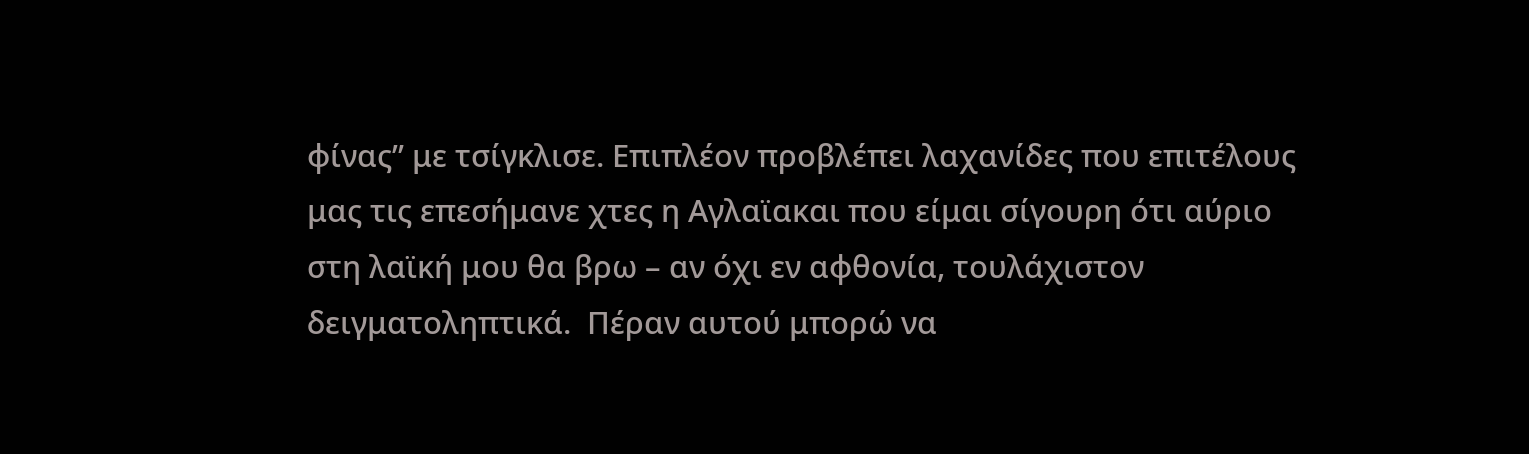φίνας” με τσίγκλισε. Επιπλέον προβλέπει λαχανίδες που επιτέλους μας τις επεσήμανε χτες η Αγλαϊακαι που είμαι σίγουρη ότι αύριο στη λαϊκή μου θα βρω – αν όχι εν αφθονία, τουλάχιστον δειγματοληπτικά.  Πέραν αυτού μπορώ να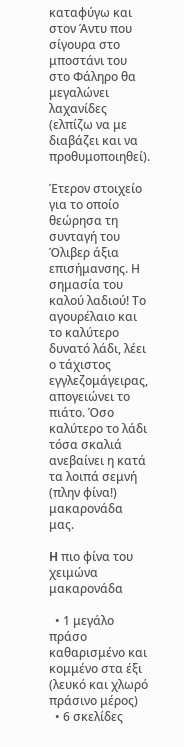καταφύγω και στον Άντυ που σίγουρα στο μποστάνι του στο Φάληρο θα μεγαλώνει λαχανίδες (ελπίζω να με διαβάζει και να προθυμοποιηθεί).

Έτερον στοιχείο για το οποίο θεώρησα τη συνταγή του Όλιβερ άξια επισήμανσης. Η σημασία του καλού λαδιού! Το αγουρέλαιο και το καλύτερο δυνατό λάδι, λέει ο τάχιστος εγγλεζομάγειρας, απογειώνει το πιάτο. Όσο καλύτερο το λάδι τόσα σκαλιά ανεβαίνει η κατά τα λοιπά σεμνή (πλην φίνα!) μακαρονάδα μας.

H πιο φίνα του χειμώνα μακαρονάδα

  • 1 μεγάλο πράσο καθαρισμένο και κομμένο στα έξι (λευκό και χλωρό πράσινο μέρος)
  • 6 σκελίδες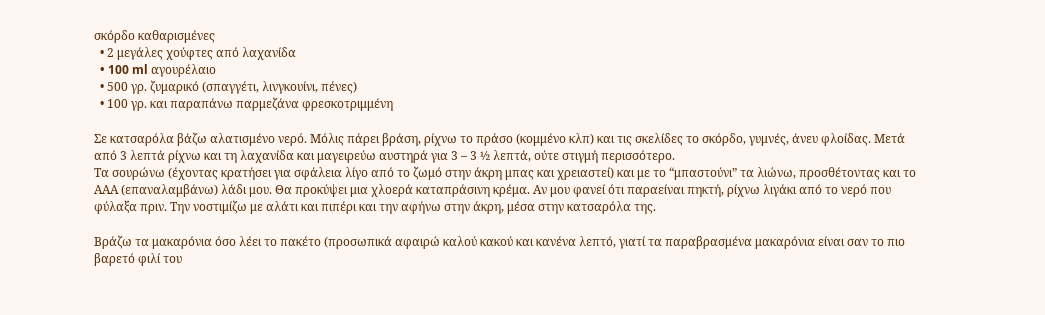σκόρδο καθαρισμένες
  • 2 μεγάλες χούφτες από λαχανίδα
  • 100 ml αγουρέλαιο
  • 500 γρ. ζυμαρικό (σπαγγέτι, λινγκουίνι, πένες)
  • 100 γρ. και παραπάνω παρμεζάνα φρεσκοτριμμένη

Σε κατσαρόλα βάζω αλατισμένο νερό. Μόλις πάρει βράση, ρίχνω το πράσο (κομμένο κλπ) και τις σκελίδες το σκόρδο, γυμνές, άνευ φλοίδας. Μετά από 3 λεπτά ρίχνω και τη λαχανίδα και μαγειρεύω αυστηρά για 3 – 3 ½ λεπτά, ούτε στιγμή περισσότερο.
Τα σουρώνω (έχοντας κρατήσει για σφάλεια λίγο από το ζωμό στην άκρη μπας και χρειαστεί) και με το “μπαστούνι” τα λιώνω, προσθέτοντας και το ΑΑΑ (επαναλαμβάνω) λάδι μου. Θα προκύψει μια χλοερά καταπράσινη κρέμα. Αν μου φανεί ότι παραείναι πηκτή, ρίχνω λιγάκι από το νερό που φύλαξα πριν. Την νοστιμίζω με αλάτι και πιπέρι και την αφήνω στην άκρη, μέσα στην κατσαρόλα της.

Βράζω τα μακαρόνια όσο λέει το πακέτο (προσωπικά αφαιρώ καλού κακού και κανένα λεπτό, γιατί τα παραβρασμένα μακαρόνια είναι σαν το πιο βαρετό φιλί του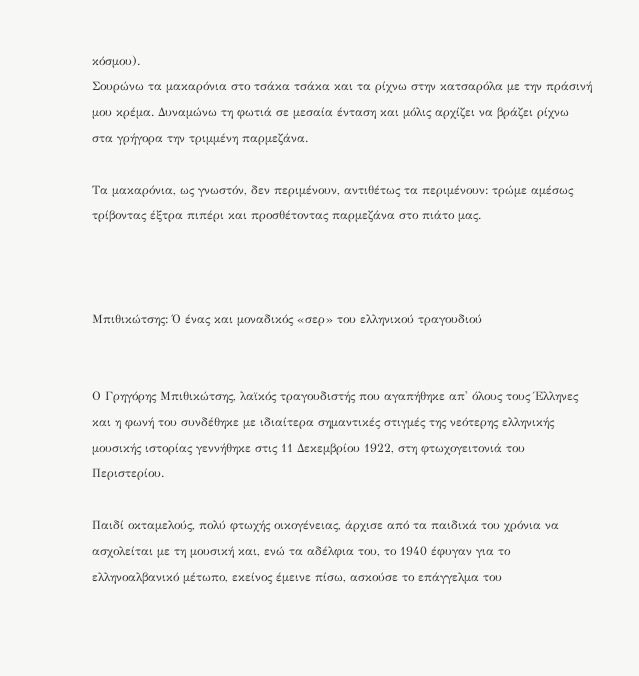κόσμου).
Σουρώνω τα μακαρόνια στο τσάκα τσάκα και τα ρίχνω στην κατσαρόλα με την πράσινή μου κρέμα. Δυναμώνω τη φωτιά σε μεσαία ένταση και μόλις αρχίζει να βράζει ρίχνω στα γρήγορα την τριμμένη παρμεζάνα.

Τα μακαρόνια, ως γνωστόν, δεν περιμένουν, αντιθέτως τα περιμένουν: τρώμε αμέσως τρίβοντας έξτρα πιπέρι και προσθέτοντας παρμεζάνα στο πιάτο μας.



Μπιθικώτσης: Ό ένας και μοναδικός «σερ» του ελληνικού τραγουδιού


Ο Γρηγόρης Μπιθικώτσης, λαϊκός τραγουδιστής που αγαπήθηκε απ' όλους τους Έλληνες και η φωνή του συνδέθηκε με ιδιαίτερα σημαντικές στιγμές της νεότερης ελληνικής μουσικής ιστορίας γεννήθηκε στις 11 Δεκεμβρίου 1922, στη φτωχογειτονιά του Περιστερίου.

Παιδί οκταμελούς, πολύ φτωχής οικογένειας, άρχισε από τα παιδικά του χρόνια να ασχολείται με τη μουσική και, ενώ τα αδέλφια του, το 1940 έφυγαν για το ελληνοαλβανικό μέτωπο, εκείνος έμεινε πίσω, ασκούσε το επάγγελμα του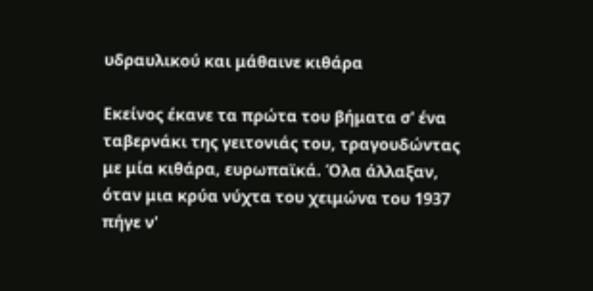υδραυλικού και μάθαινε κιθάρα

Εκείνος έκανε τα πρώτα του βήματα σ' ένα ταβερνάκι της γειτονιάς του, τραγουδώντας με μία κιθάρα, ευρωπαϊκά. Όλα άλλαξαν, όταν μια κρύα νύχτα του χειμώνα του 1937 πήγε ν'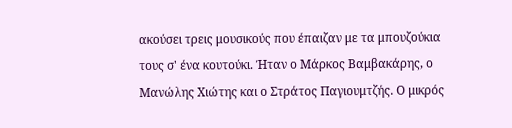ακούσει τρεις μουσικούς που έπαιζαν με τα μπουζούκια τους σ' ένα κουτούκι. Ήταν ο Μάρκος Βαμβακάρης, ο Μανώλης Χιώτης και ο Στράτος Παγιουμτζής. Ο μικρός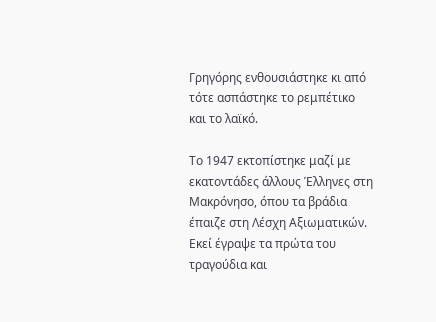Γρηγόρης ενθουσιάστηκε κι από τότε ασπάστηκε το ρεμπέτικο και το λαϊκό.

Το 1947 εκτοπίστηκε μαζί με εκατοντάδες άλλους Έλληνες στη Μακρόνησο, όπου τα βράδια έπαιζε στη Λέσχη Αξιωματικών. Εκεί έγραψε τα πρώτα του τραγούδια και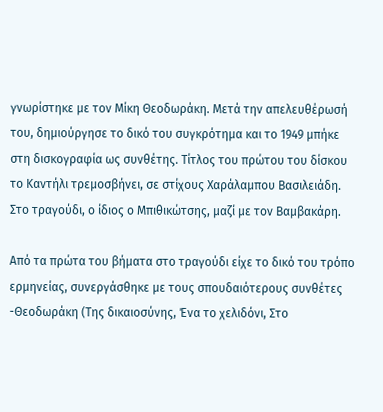γνωρίστηκε με τον Μίκη Θεοδωράκη. Μετά την απελευθέρωσή του, δημιούργησε το δικό του συγκρότημα και το 1949 μπήκε στη δισκογραφία ως συνθέτης. Τίτλος του πρώτου του δίσκου το Καντήλι τρεμοσβήνει, σε στίχους Χαράλαμπου Βασιλειάδη. Στο τραγούδι, ο ίδιος ο Μπιθικώτσης, μαζί με τον Βαμβακάρη.

Από τα πρώτα του βήματα στο τραγούδι είχε το δικό του τρόπο ερμηνείας, συνεργάσθηκε με τους σπουδαιότερους συνθέτες -Θεοδωράκη (Της δικαιοσύνης, Ένα το χελιδόνι, Στο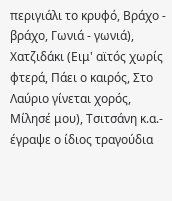περιγιάλι το κρυφό, Βράχο - βράχο, Γωνιά - γωνιά), Χατζιδάκι (Ειμ' αϊτός χωρίς φτερά, Πάει ο καιρός, Στο Λαύριο γίνεται χορός, Μίλησέ μου), Τσιτσάνη κ.α.- έγραψε ο ίδιος τραγούδια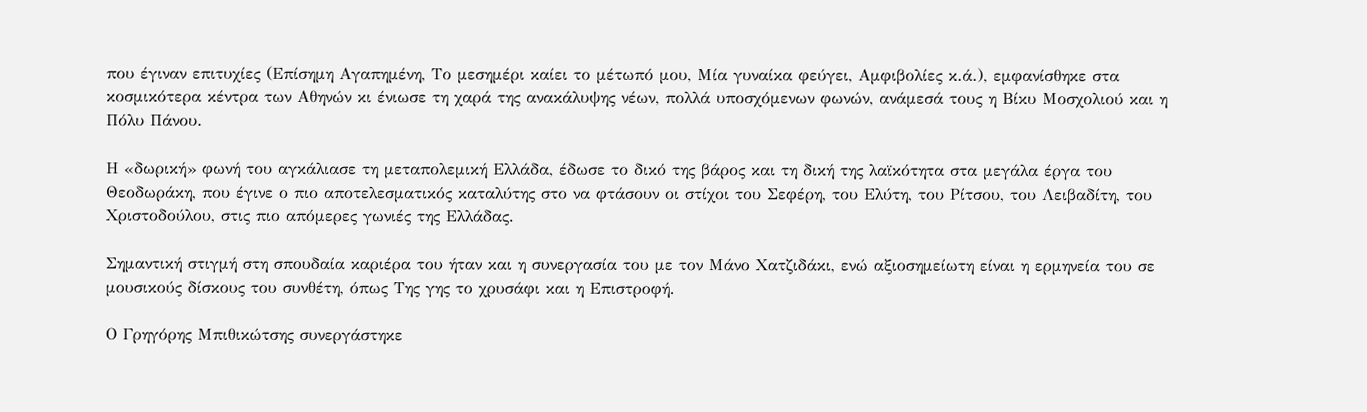που έγιναν επιτυχίες (Επίσημη Αγαπημένη, Το μεσημέρι καίει το μέτωπό μου, Μία γυναίκα φεύγει, Αμφιβολίες κ.ά.), εμφανίσθηκε στα κοσμικότερα κέντρα των Αθηνών κι ένιωσε τη χαρά της ανακάλυψης νέων, πολλά υποσχόμενων φωνών, ανάμεσά τους η Βίκυ Μοσχολιού και η Πόλυ Πάνου.

Η «δωρική» φωνή του αγκάλιασε τη μεταπολεμική Ελλάδα, έδωσε το δικό της βάρος και τη δική της λαϊκότητα στα μεγάλα έργα του Θεοδωράκη, που έγινε ο πιο αποτελεσματικός καταλύτης στο να φτάσουν οι στίχοι του Σεφέρη, του Ελύτη, του Ρίτσου, του Λειβαδίτη, του Χριστοδούλου, στις πιο απόμερες γωνιές της Ελλάδας.

Σημαντική στιγμή στη σπουδαία καριέρα του ήταν και η συνεργασία του με τον Μάνο Χατζιδάκι, ενώ αξιοσημείωτη είναι η ερμηνεία του σε μουσικούς δίσκους του συνθέτη, όπως Της γης το χρυσάφι και η Επιστροφή.

Ο Γρηγόρης Μπιθικώτσης συνεργάστηκε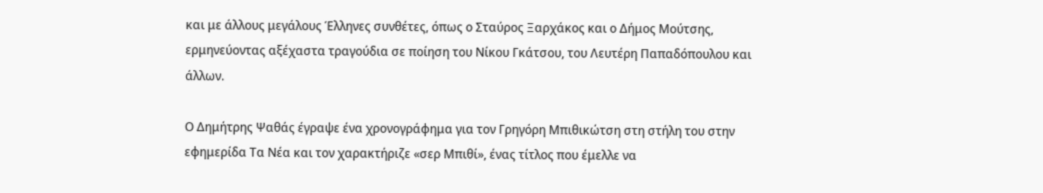και με άλλους μεγάλους Έλληνες συνθέτες, όπως ο Σταύρος Ξαρχάκος και ο Δήμος Μούτσης, ερμηνεύοντας αξέχαστα τραγούδια σε ποίηση του Νίκου Γκάτσου, του Λευτέρη Παπαδόπουλου και άλλων.

Ο Δημήτρης Ψαθάς έγραψε ένα χρονογράφημα για τον Γρηγόρη Μπιθικώτση στη στήλη του στην εφημερίδα Τα Νέα και τον χαρακτήριζε «σερ Μπιθί», ένας τίτλος που έμελλε να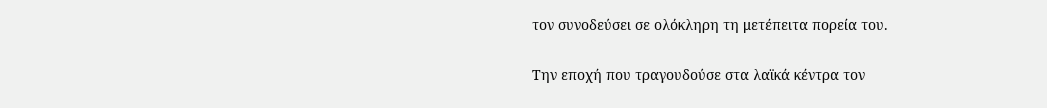τον συνοδεύσει σε ολόκληρη τη μετέπειτα πορεία του.

Την εποχή που τραγουδούσε στα λαϊκά κέντρα τον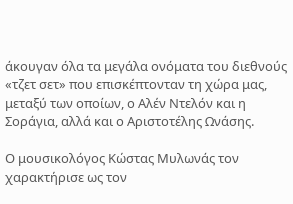άκουγαν όλα τα μεγάλα ονόματα του διεθνούς «τζετ σετ» που επισκέπτονταν τη χώρα μας, μεταξύ των οποίων, ο Αλέν Ντελόν και η Σοράγια, αλλά και ο Αριστοτέλης Ωνάσης.

Ο μουσικολόγος Κώστας Μυλωνάς τον χαρακτήρισε ως τον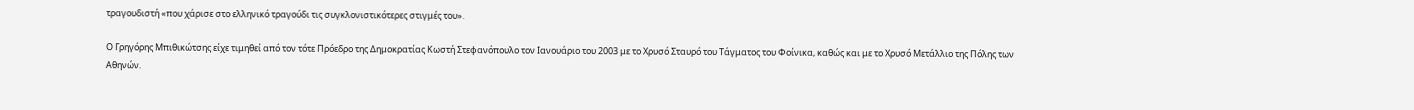τραγουδιστή «που χάρισε στο ελληνικό τραγούδι τις συγκλονιστικότερες στιγμές του».

Ο Γρηγόρης Μπιθικώτσης είχε τιμηθεί από τον τότε Πρόεδρο της Δημοκρατίας Κωστή Στεφανόπουλο τον Ιανουάριο του 2003 με το Χρυσό Σταυρό του Τάγματος του Φοίνικα, καθώς και με το Χρυσό Μετάλλιο της Πόλης των Αθηνών.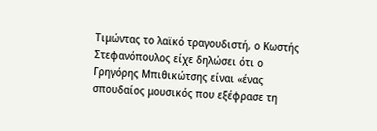Τιμώντας το λαϊκό τραγουδιστή, ο Κωστής Στεφανόπουλος είχε δηλώσει ότι ο Γρηγόρης Μπιθικώτσης είναι «ένας σπουδαίος μουσικός που εξέφρασε τη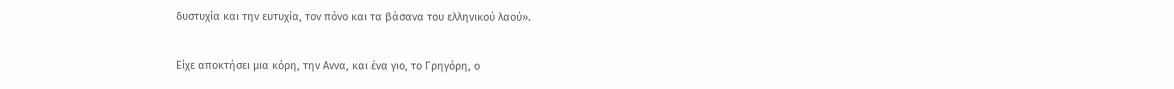δυστυχία και την ευτυχία, τον πόνο και τα βάσανα του ελληνικού λαού».

Είχε αποκτήσει μια κόρη, την Αννα, και ένα γιο, το Γρηγόρη, ο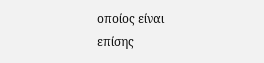οποίος είναι επίσης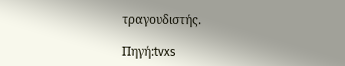τραγουδιστής.

Πηγή:tvxs